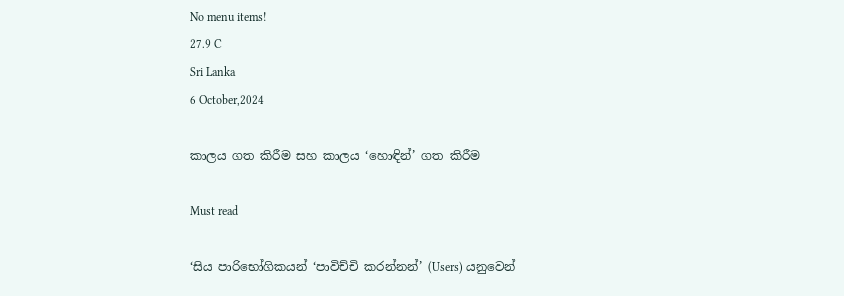No menu items!
27.9 C
Sri Lanka
6 October,2024

කාලය ගත කිරීම සහ කාලය ‘හොඳින්’ ගත කිරීම

Must read

‘සිය පාරිභෝගිකයන් ‘පාවිච්චි කරන්නන්’ (Users) යනුවෙන්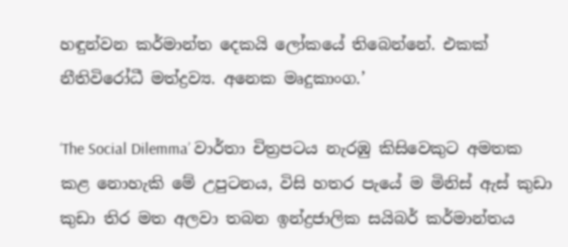හඳුන්වන කර්මාන්ත දෙකයි ලෝකයේ තිබෙන්නේ. එකක් නීතිවිරෝධී මත්ද්‍රව්‍ය. අනෙක මෘදුකාංග.’

‘The Social Dilemma’ වාර්තා චිත්‍රපටය නැරඹු කිසිවෙකුට අමතක කළ නොහැකි මේ උපුටනය, විසි හතර පැයේ ම මිනිස් ඇස් කුඩා කුඩා තිර මත අලවා තබන ඉන්ද්‍රජාලික සයිබර් කර්මාන්තය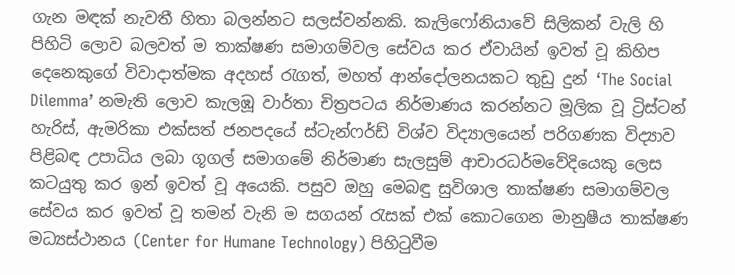ගැන මඳක් නැවතී හිතා බලන්නට සලස්වන්නකි. කැලිෆෝනියාවේ සිලිකන් වැලි හි පිහිටි ලොව බලවත් ම තාක්ෂණ සමාගම්වල සේවය කර ඒවායින් ඉවත් වූ කිහිප දෙනෙකුගේ විවාදාත්මක අදහස් රැගත්, මහත් ආන්දෝලනයකට තුඩු දුන් ‘The Social Dilemma’ නමැති ලොව කැලඹූ වාර්තා චිත්‍රපටය නිර්මාණය කරන්නට මූලික වූ ට්‍රිස්ටන් හැරිස්, ඇමරිකා එක්සත් ජනපදයේ ස්ටැන්ෆර්ඩ් විශ්ව විද්‍යාලයෙන් පරිගණක විද්‍යාව පිළිබඳ උපාධිය ලබා ගූගල් සමාගමේ නිර්මාණ සැලසුම් ආචාරධර්මවේදියෙකු ලෙස කටයුතු කර ඉන් ඉවත් වූ අයෙකි. පසුව ඔහු මෙබඳු සුවිශාල තාක්ෂණ සමාගම්වල සේවය කර ඉවත් වූ තමන් වැනි ම සගයන් රැසක් එක් කොටගෙන මානුෂීය තාක්ෂණ මධ්‍යස්ථානය (Center for Humane Technology) පිහිටුවීම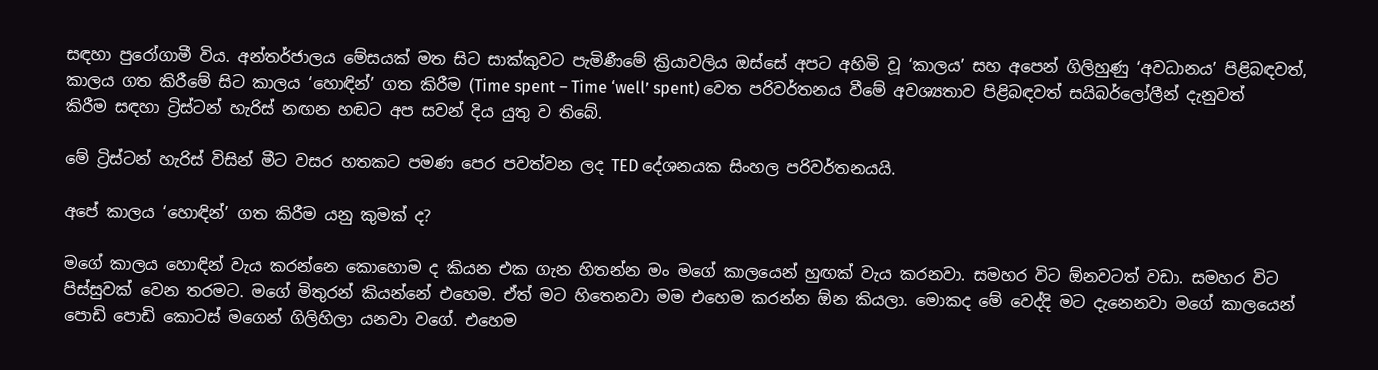සඳහා පුරෝගාමී විය. අන්තර්ජාලය මේසයක් මත සිට සාක්කුවට පැමිණීමේ ක්‍රියාවලිය ඔස්සේ අපට අහිමි වූ ‘කාලය’ සහ අපෙන් ගිලිහුණු ‘අවධානය’ පිළිබඳවත්, කාලය ගත කිරීමේ සිට කාලය ‘හොඳින්’ ගත කිරීම (Time spent – Time ‘well’ spent) වෙත පරිවර්තනය වීමේ අවශ්‍යතාව පිළිබඳවත් සයිබර්ලෝලීන් දැනුවත් කිරීම සඳහා ට්‍රිස්ටන් හැරිස් නඟන හඬට අප සවන් දිය යුතු ව තිබේ.

මේ ට්‍රිස්ටන් හැරිස් විසින් මීට වසර හතකට පමණ පෙර පවත්වන ලද TED දේශනයක සිංහල පරිවර්තනයයි.

අපේ කාලය ‘හොඳින්’ ගත කිරීම යනු කුමක් ද?

මගේ කාලය හොඳින් වැය කරන්නෙ කොහොම ද කියන එක ගැන හිතන්න මං මගේ කාලයෙන් හුඟක් වැය කරනවා. සමහර විට ඕනවටත් වඩා. සමහර විට පිස්සුවක් වෙන තරමට. මගේ මිතුරන් කියන්නේ එහෙම. ඒත් මට හිතෙනවා මම එහෙම කරන්න ඕන කියලා. මොකද මේ වෙද්දි මට දැනෙනවා මගේ කාලයෙන් පොඩි පොඩි කොටස් මගෙන් ගිලිහිලා යනවා වගේ. එහෙම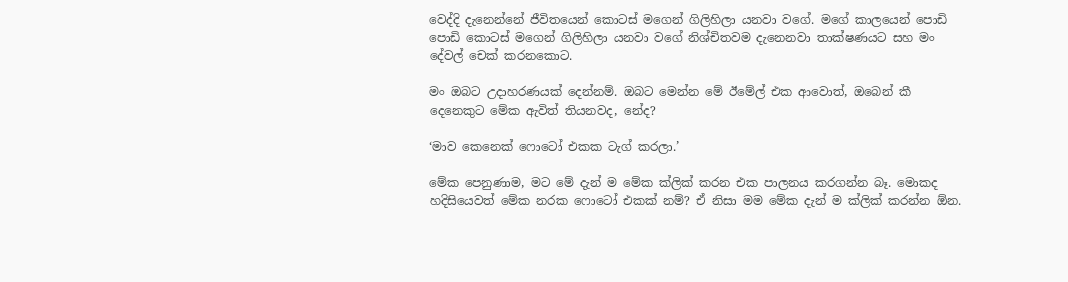වෙද්දි දැනෙන්නේ ජීවිතයෙන් කොටස් මගෙන් ගිලිහිලා යනවා වගේ. මගේ කාලයෙන් පොඩි පොඩි කොටස් මගෙන් ගිලිහිලා යනවා වගේ නිශ්චිතවම දැනෙනවා තාක්ෂණයට සහ මං දේවල් චෙක් කරනකොට.

මං ඔබට උදාහරණයක් දෙන්නම්. ඔබට මෙන්න මේ ඊමේල් එක ආවොත්, ඔබෙන් කී දෙනෙකුට මේක ඇවිත් තියනවද, නේද?

‘මාව කෙනෙක් ෆොටෝ එකක ටැග් කරලා.’

මේක පෙනුණාම, මට මේ දැන් ම මේක ක්ලික් කරන එක පාලනය කරගන්න බෑ. මොකද හදිසියෙවත් මේක නරක ෆොටෝ එකක් නම්? ඒ නිසා මම මේක දැන් ම ක්ලික් කරන්න ඕන.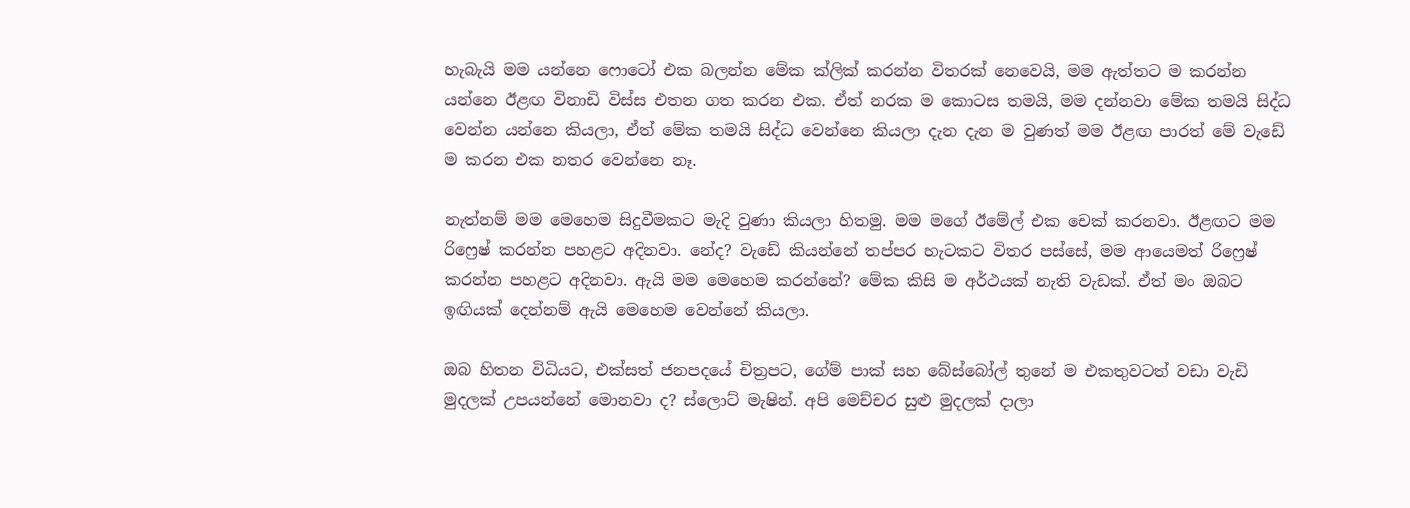හැබැයි මම යන්නෙ ෆොටෝ එක බලන්න මේක ක්ලික් කරන්න විතරක් නෙවෙයි, මම ඇත්තට ම කරන්න යන්නෙ ඊළඟ විනාඩි විස්ස එතන ගත කරන එක. ඒත් නරක ම කොටස තමයි, මම දන්නවා මේක තමයි සිද්ධ වෙන්න යන්නෙ කියලා, ඒත් මේක තමයි සිද්ධ වෙන්නෙ කියලා දැන දැන ම වුණත් මම ඊළඟ පාරත් මේ වැඩේ ම කරන එක නතර වෙන්නෙ නෑ.

නැත්නම් මම මෙහෙම සිදුවීමකට මැදි වුණා කියලා හිතමු. මම මගේ ඊමේල් එක චෙක් කරනවා. ඊළඟට මම රිෆ්‍රෙෂ් කරන්න පහළට අදිනවා. නේද? වැඩේ කියන්නේ තප්පර හැටකට විතර පස්සේ, මම ආයෙමත් රිෆ්‍රෙෂ් කරන්න පහළට අදිනවා. ඇයි මම මෙහෙම කරන්නේ? මේක කිසි ම අර්ථයක් නැති වැඩක්. ඒත් මං ඔබට ඉඟියක් දෙන්නම් ඇයි මෙහෙම වෙන්නේ කියලා.

ඔබ හිතන විධියට, එක්සත් ජනපදයේ චිත්‍රපට, ගේම් පාක් සහ බේස්බෝල් තුනේ ම එකතුවටත් වඩා වැඩි මුදලක් උපයන්නේ මොනවා ද? ස්ලොට් මැෂින්. අපි මෙච්චර සුළු මුදලක් දාලා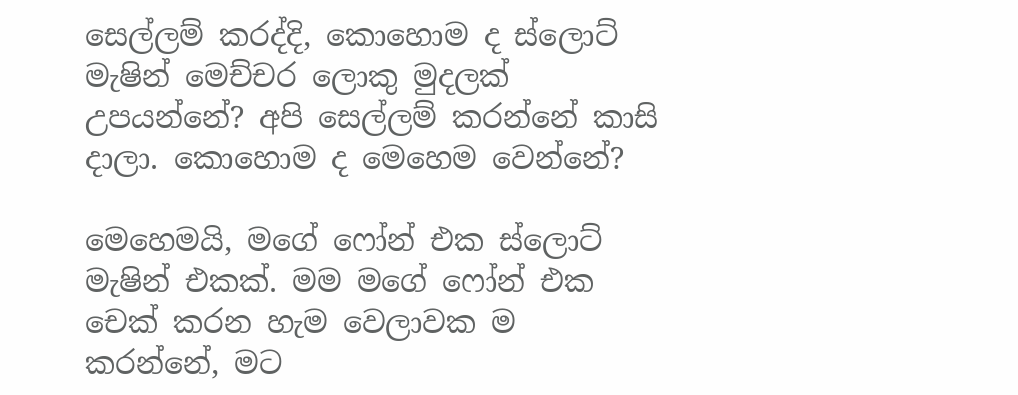සෙල්ලම් කරද්දි, කොහොම ද ස්ලොට් මැෂින් මෙච්චර ලොකු මුදලක් උපයන්නේ? අපි සෙල්ලම් කරන්නේ කාසි දාලා. කොහොම ද මෙහෙම වෙන්නේ?

මෙහෙමයි, මගේ ෆෝන් එක ස්ලොට් මැෂින් එකක්. මම මගේ ෆෝන් එක චෙක් කරන හැම වෙලාවක ම කරන්නේ, මට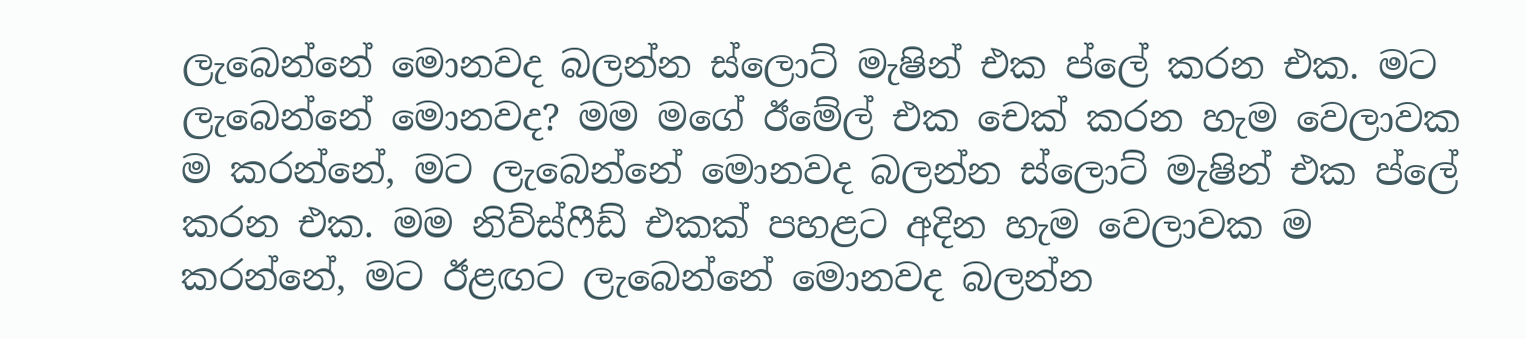ලැබෙන්නේ මොනවද බලන්න ස්ලොට් මැෂින් එක ප්ලේ කරන එක. මට ලැබෙන්නේ මොනවද? මම මගේ ඊමේල් එක චෙක් කරන හැම වෙලාවක ම කරන්නේ, මට ලැබෙන්නේ මොනවද බලන්න ස්ලොට් මැෂින් එක ප්ලේ කරන එක. මම නිව්ස්ෆීඩ් එකක් පහළට අදින හැම වෙලාවක ම කරන්නේ, මට ඊළඟට ලැබෙන්නේ මොනවද බලන්න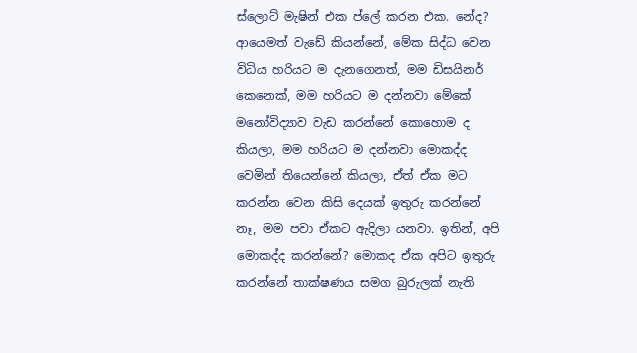ස්ලොට් මැෂින් එක ප්ලේ කරන එක. නේද? ආයෙමත් වැඩේ කියන්නේ, මේක සිද්ධ වෙන විධිය හරියට ම දැනගෙනත්, මම ඩිසයිනර් කෙනෙක්, මම හරියට ම දන්නවා මේකේ මනෝවිද්‍යාව වැඩ කරන්නේ කොහොම ද කියලා, මම හරියට ම දන්නවා මොකද්ද වෙමින් තියෙන්නේ කියලා, ඒත් ඒක මට කරන්න වෙන කිසි දෙයක් ඉතුරු කරන්නේ නෑ, මම පවා ඒකට ඇදිලා යනවා. ඉතින්, අපි මොකද්ද කරන්නේ? මොකද ඒක අපිට ඉතුරු කරන්නේ තාක්ෂණය සමග බුරුලක් නැති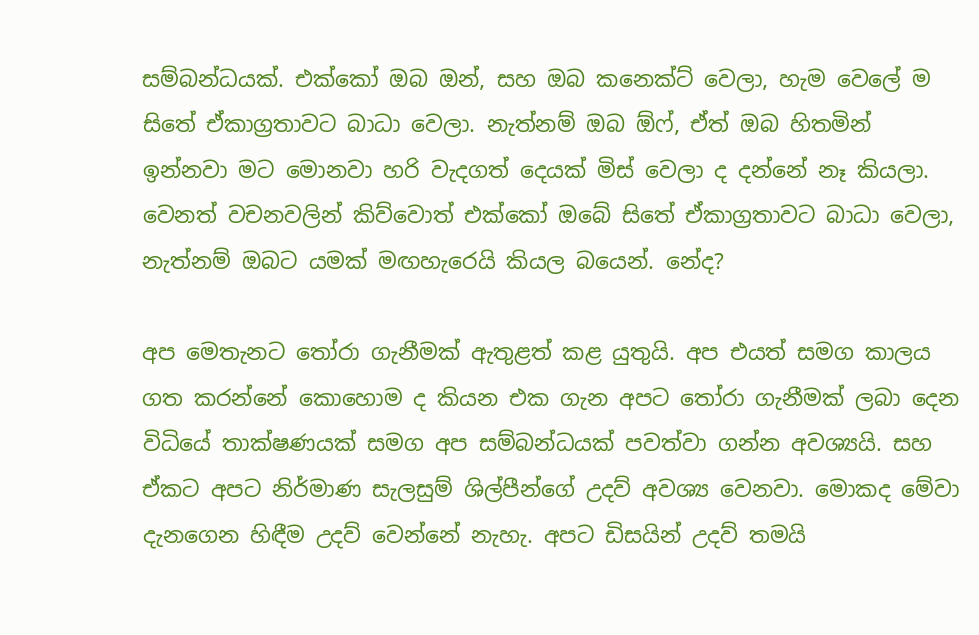සම්බන්ධයක්. එක්කෝ ඔබ ඔන්, සහ ඔබ කනෙක්ට් වෙලා, හැම වෙලේ ම සිතේ ඒකාග්‍රතාවට බාධා වෙලා. නැත්නම් ඔබ ඕෆ්, ඒත් ඔබ හිතමින් ඉන්නවා මට මොනවා හරි වැදගත් දෙයක් මිස් වෙලා ද දන්නේ නෑ කියලා. වෙනත් වචනවලින් කිව්වොත් එක්කෝ ඔබේ සිතේ ඒකාග්‍රතාවට බාධා වෙලා, නැත්නම් ඔබට යමක් මඟහැරෙයි කියල බයෙන්. නේද?

අප මෙතැනට තෝරා ගැනීමක් ඇතුළත් කළ යුතුයි. අප එයත් සමග කාලය ගත කරන්නේ කොහොම ද කියන එක ගැන අපට තෝරා ගැනීමක් ලබා දෙන විධියේ තාක්ෂණයක් සමග අප සම්බන්ධයක් පවත්වා ගන්න අවශ්‍යයි. සහ ඒකට අපට නිර්මාණ සැලසුම් ශිල්පීන්ගේ උදව් අවශ්‍ය වෙනවා. මොකද මේවා දැනගෙන හිඳීම උදව් වෙන්නේ නැහැ. අපට ඩිසයින් උදව් තමයි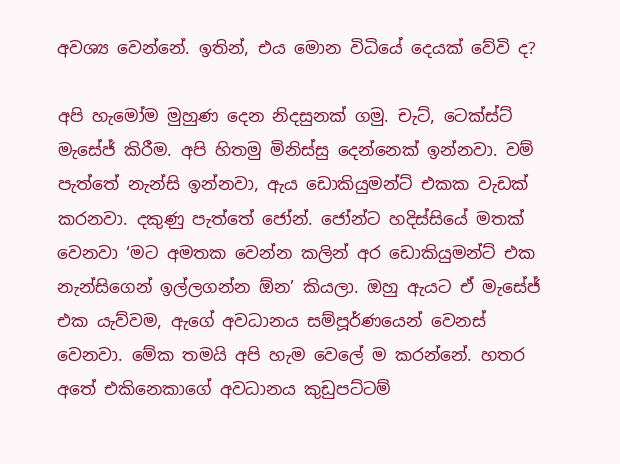අවශ්‍ය වෙන්නේ. ඉතින්, එය මොන විධියේ දෙයක් වේවි ද?

අපි හැමෝම මුහුණ දෙන නිදසුනක් ගමු. චැට්, ටෙක්ස්ට් මැසේජ් කිරීම. අපි හිතමු මිනිස්සු දෙන්නෙක් ඉන්නවා. වම් පැත්තේ නැන්සි ඉන්නවා, ඇය ඩොකියුමන්ට් එකක වැඩක් කරනවා. දකුණු පැත්තේ ජෝන්. ජෝන්ට හදිස්සියේ මතක් වෙනවා ‘මට අමතක වෙන්න කලින් අර ඩොකියුමන්ට් එක නැන්සිගෙන් ඉල්ලගන්න ඕන’ කියලා. ඔහු ඇයට ඒ මැසේජ් එක යැව්වම, ඇගේ අවධානය සම්පූර්ණයෙන් වෙනස් වෙනවා. මේක තමයි අපි හැම වෙලේ ම කරන්නේ. හතර අතේ එකිනෙකාගේ අවධානය කුඩුපට්ටම්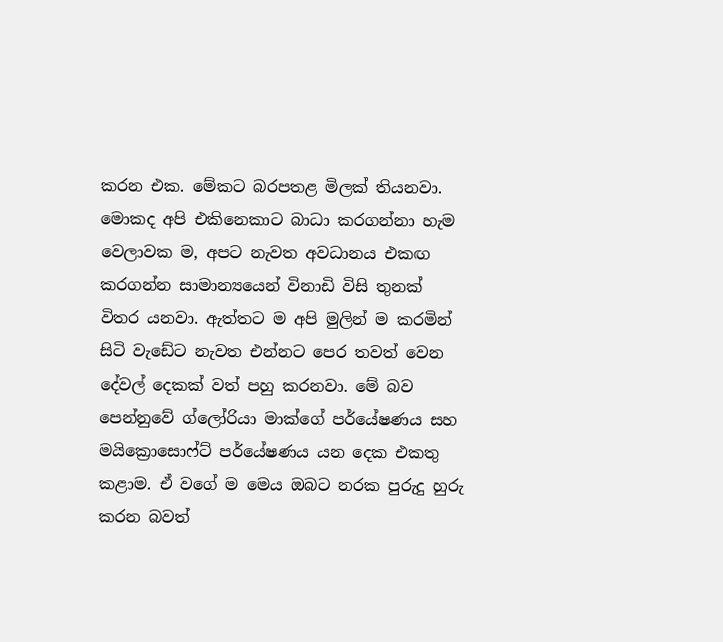කරන එක. මේකට බරපතළ මිලක් තියනවා. මොකද අපි එකිනෙකාට බාධා කරගන්නා හැම වෙලාවක ම, අපට නැවත අවධානය එකඟ කරගන්න සාමාන්‍යයෙන් විනාඩි විසි තුනක් විතර යනවා. ඇත්තට ම අපි මුලින් ම කරමින් සිටි වැඩේට නැවත එන්නට පෙර තවත් වෙන දේවල් දෙකක් වත් පහු කරනවා. මේ බව පෙන්නුවේ ග්ලෝරියා මාක්ගේ පර්යේෂණය සහ මයික්‍රොසොෆ්ට් පර්යේෂණය යන දෙක එකතු කළාම. ඒ වගේ ම මෙය ඔබට නරක පුරුදු හුරු කරන බවත්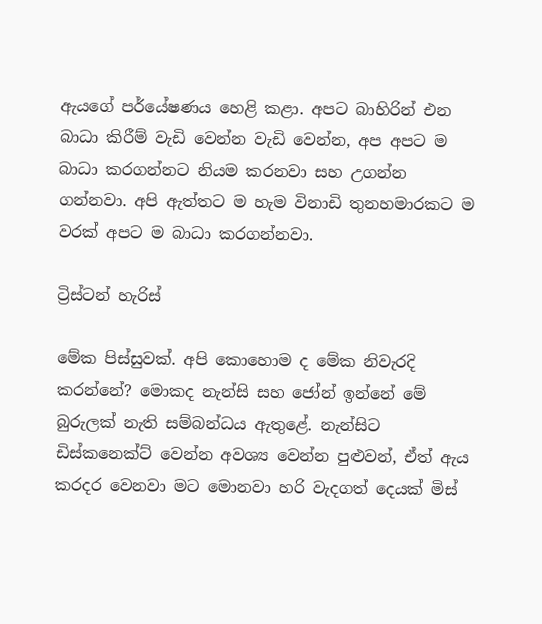ඇයගේ පර්යේෂණය හෙළි කළා. අපට බාහිරින් එන බාධා කිරීම් වැඩි වෙන්න වැඩි වෙන්න, අප අපට ම බාධා කරගන්නට නියම කරනවා සහ උගන්න ගන්නවා. අපි ඇත්තට ම හැම විනාඩි තුනහමාරකට ම වරක් අපට ම බාධා කරගන්නවා.

ට්‍රිස්ටන් හැරිස්

මේක පිස්සුවක්. අපි කොහොම ද මේක නිවැරදි කරන්නේ? මොකද නැන්සි සහ ජෝන් ඉන්නේ මේ බුරුලක් නැති සම්බන්ධය ඇතුළේ. නැන්සිට ඩිස්කනෙක්ට් වෙන්න අවශ්‍ය වෙන්න පුළුවන්, ඒත් ඇය කරදර වෙනවා මට මොනවා හරි වැදගත් දෙයක් මිස්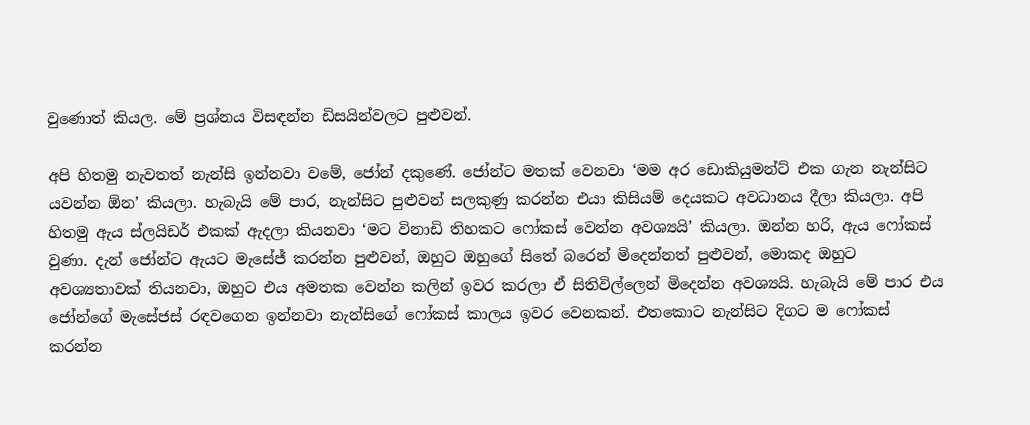වුණොත් කියල. මේ ප්‍රශ්නය විසඳන්න ඩිසයින්වලට පුළුවන්.

අපි හිතමු නැවතත් නැන්සි ඉන්නවා වමේ, ජෝන් දකුණේ. ජෝන්ට මතක් වෙනවා ‘මම අර ඩොකියුමන්ට් එක ගැන නැන්සිට යවන්න ඕන’ කියලා. හැබැයි මේ පාර, නැන්සිට පුළුවන් සලකුණු කරන්න එයා කිසියම් දෙයකට අවධානය දීලා කියලා. අපි හිතමු ඇය ස්ලයිඩර් එකක් ඇදලා කියනවා ‘මට විනාඩි තිහකට ෆෝකස් වෙන්න අවශ්‍යයි’ කියලා. ඔන්න හරි, ඇය ෆෝකස් වුණා. දැන් ජෝන්ට ඇයට මැසේජ් කරන්න පුළුවන්, ඔහුට ඔහුගේ සිතේ බරෙන් මිදෙන්නත් පුළුවන්, මොකද ඔහුට අවශ්‍යතාවක් තියනවා, ඔහුට එය අමතක වෙන්න කලින් ඉවර කරලා ඒ සිතිවිල්ලෙන් මිදෙන්න අවශ්‍යයි. හැබැයි මේ පාර එය ජෝන්ගේ මැසේජස් රඳවගෙන ඉන්නවා නැන්සිගේ ෆෝකස් කාලය ඉවර වෙනකන්. එතකොට නැන්සිට දිගට ම ෆෝකස් කරන්න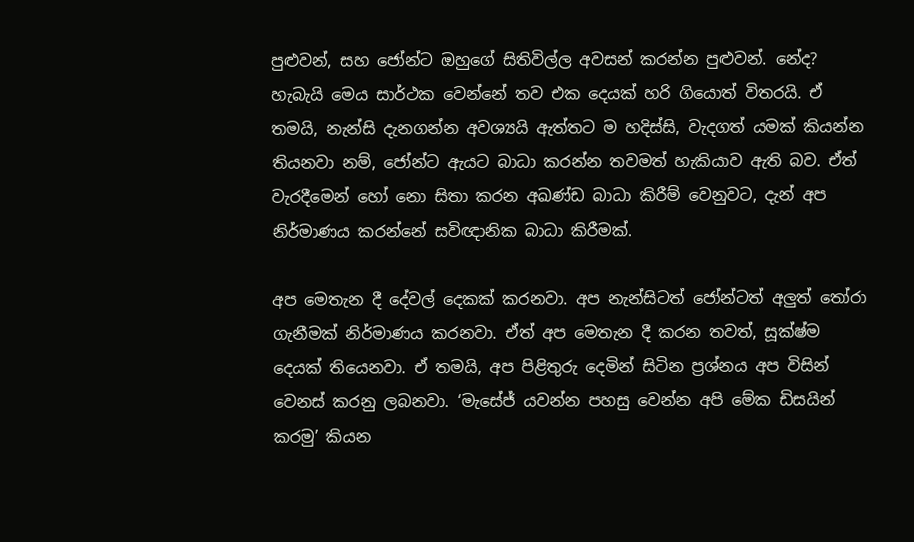පුළුවන්, සහ ජෝන්ට ඔහුගේ සිතිවිල්ල අවසන් කරන්න පුළුවන්. නේද? හැබැයි මෙය සාර්ථක වෙන්නේ තව එක දෙයක් හරි ගියොත් විතරයි. ඒ තමයි, නැන්සි දැනගන්න අවශ්‍යයි ඇත්තට ම හදිස්සි, වැදගත් යමක් කියන්න තියනවා නම්, ජෝන්ට ඇයට බාධා කරන්න තවමත් හැකියාව ඇති බව. ඒත් වැරදීමෙන් හෝ නො සිතා කරන අඛණ්ඩ බාධා කිරීම් වෙනුවට, දැන් අප නිර්මාණය කරන්නේ සවිඥානික බාධා කිරීමක්.

අප මෙතැන දී දේවල් දෙකක් කරනවා. අප නැන්සිටත් ජෝන්ටත් අලුත් තෝරා ගැනීමක් නිර්මාණය කරනවා. ඒත් අප මෙතැන දී කරන තවත්, සූක්ෂ්ම දෙයක් තියෙනවා. ඒ තමයි, අප පිළිතුරු දෙමින් සිටින ප්‍රශ්නය අප විසින් වෙනස් කරනු ලබනවා. ‘මැසේජ් යවන්න පහසු වෙන්න අපි මේක ඩිසයින් කරමු’ කියන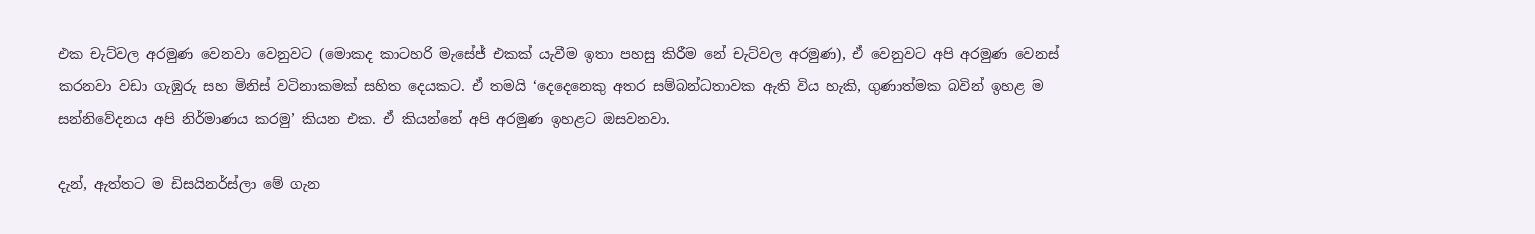එක චැට්වල අරමුණ වෙනවා වෙනුවට (මොකද කාටහරි මැසේජ් එකක් යැවීම ඉතා පහසු කිරීම නේ චැට්වල අරමුණ), ඒ වෙනුවට අපි අරමුණ වෙනස් කරනවා වඩා ගැඹුරු සහ මිනිස් වටිනාකමක් සහිත දෙයකට. ඒ තමයි ‘දෙදෙනෙකු අතර සම්බන්ධතාවක ඇති විය හැකි, ගුණාත්මක බවින් ඉහළ ම සන්නිවේදනය අපි නිර්මාණය කරමු’ කියන එක. ඒ කියන්නේ අපි අරමුණ ඉහළට ඔසවනවා.

දැන්, ඇත්තට ම ඩිසයිනර්ස්ලා මේ ගැන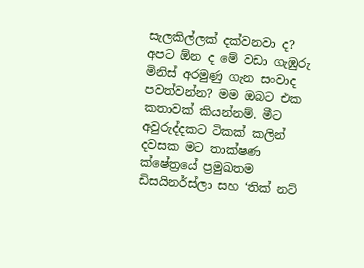සැලකිල්ලක් දක්වනවා ද? අපට ඕන ද මේ වඩා ගැඹුරු මිනිස් අරමුණු ගැන සංවාද පවත්වන්න? මම ඔබට එක කතාවක් කියන්නම්. මීට අවුරුද්දකට ටිකක් කලින් දවසක මට තාක්ෂණ ක්ෂේත්‍රයේ ප්‍රමුඛතම ඩිසයිනර්ස්ලා සහ ‘තික් නට්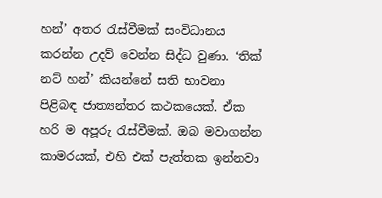හන්’ අතර රැස්වීමක් සංවිධානය කරන්න උදව් වෙන්න සිද්ධ වුණා. ‘තික් නට් හන්’ කියන්නේ සති භාවනා පිළිබඳ ජාත්‍යන්තර කථකයෙක්. ඒක හරි ම අපූරු රැස්වීමක්. ඔබ මවාගන්න කාමරයක්, එහි එක් පැත්තක ඉන්නවා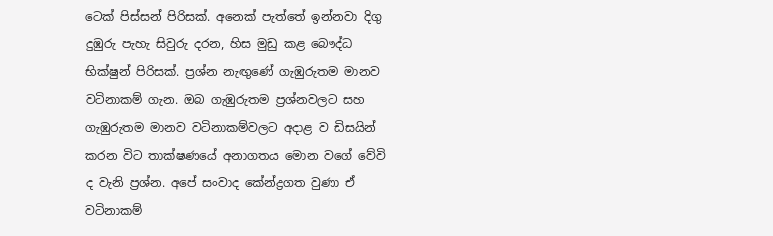ටෙක් පිස්සන් පිරිසක්. අනෙක් පැත්තේ ඉන්නවා දිගු දුඹුරු පැහැ සිවුරු දරන, හිස මුඩු කළ බෞද්ධ භික්ෂුන් පිරිසක්. ප්‍රශ්න නැඟුණේ ගැඹුරුතම මානව වටිනාකම් ගැන. ඔබ ගැඹුරුතම ප්‍රශ්නවලට සහ ගැඹුරුතම මානව වටිනාකම්වලට අදාළ ව ඩිසයින් කරන විට තාක්ෂණයේ අනාගතය මොන වගේ වේවි ද වැනි ප්‍රශ්න. අපේ සංවාද කේන්ද්‍රගත වුණා ඒ වටිනාකම්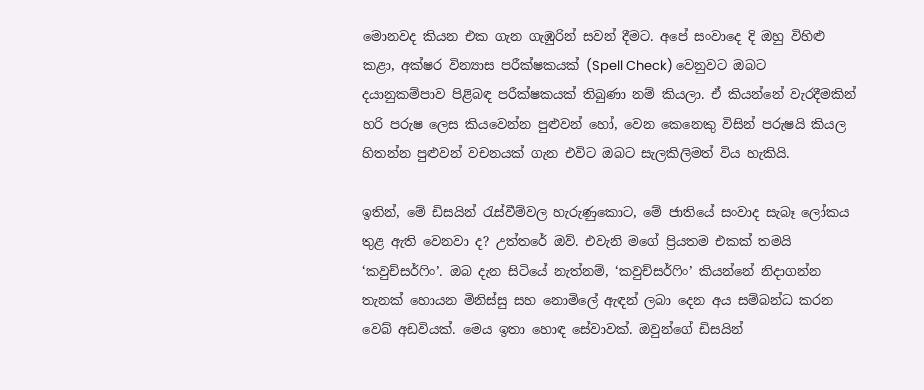මොනවද කියන එක ගැන ගැඹුරින් සවන් දීමට. අපේ සංවාදෙ දි ඔහු විහිළු කළා, අක්ෂර වින්‍යාස පරීක්ෂකයක් (Spell Check) වෙනුවට ඔබට දයානුකම්පාව පිළිබඳ පරීක්ෂකයක් තිබුණා නම් කියලා. ඒ කියන්නේ වැරදීමකින් හරි පරුෂ ලෙස කියවෙන්න පුළුවන් හෝ, වෙන කෙනෙකු විසින් පරුෂයි කියල හිතන්න පුළුවන් වචනයක් ගැන එවිට ඔබට සැලකිලිමත් විය හැකියි.

ඉතින්, මේ ඩිසයින් රැස්වීම්වල හැරුණුකොට, මේ ජාතියේ සංවාද සැබෑ ලෝකය තුළ ඇති වෙනවා ද? උත්තරේ ඔව්. එවැනි මගේ ප්‍රියතම එකක් තමයි ‘කවුච්සර්ෆිං’. ඔබ දැන සිටියේ නැත්නම්, ‘කවුච්සර්ෆිං’ කියන්නේ නිදාගන්න තැනක් හොයන මිනිස්සු සහ නොමිලේ ඇඳන් ලබා දෙන අය සම්බන්ධ කරන වෙබ් අඩවියක්. මෙය ඉතා හොඳ සේවාවක්. ඔවුන්ගේ ඩිසයින්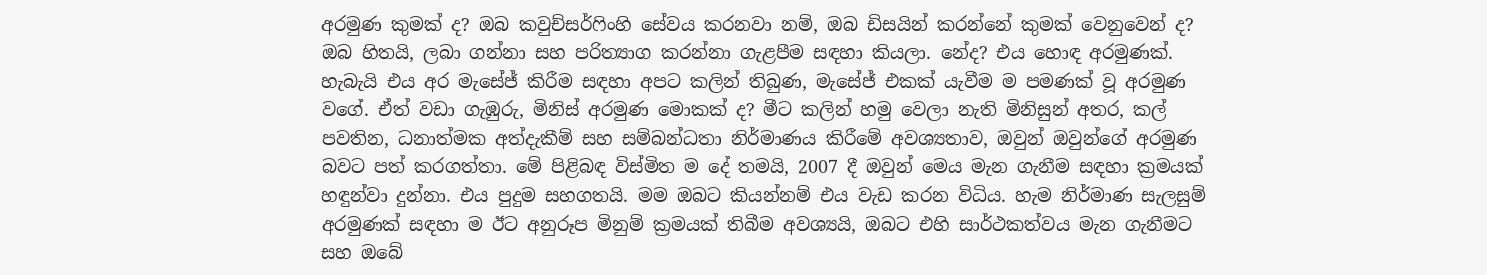අරමුණ කුමක් ද? ඔබ කවුච්සර්ෆිංහි සේවය කරනවා නම්, ඔබ ඩිසයින් කරන්නේ කුමක් වෙනුවෙන් ද? ඔබ හිතයි, ලබා ගන්නා සහ පරිත්‍යාග කරන්නා ගැළපීම සඳහා කියලා. නේද? එය හොඳ අරමුණක්. හැබැයි එය අර මැසේජ් කිරීම සඳහා අපට කලින් තිබුණ, මැසේජ් එකක් යැවීම ම පමණක් වූ අරමුණ වගේ. ඒත් වඩා ගැඹුරු, මිනිස් අරමුණ මොකක් ද? මීට කලින් හමු වෙලා නැති මිනිසුන් අතර, කල් පවතින, ධනාත්මක අත්දැකීම් සහ සම්බන්ධතා නිර්මාණය කිරීමේ අවශ්‍යතාව, ඔවුන් ඔවුන්ගේ අරමුණ බවට පත් කරගත්තා. මේ පිළිබඳ විස්මිත ම දේ තමයි, 2007 දී ඔවුන් මෙය මැන ගැනීම සඳහා ක්‍රමයක් හඳුන්වා දුන්නා. එය පුදුම සහගතයි. මම ඔබට කියන්නම් එය වැඩ කරන විධිය. හැම නිර්මාණ සැලසුම් අරමුණක් සඳහා ම ඊට අනුරූප මිනුම් ක්‍රමයක් තිබීම අවශ්‍යයි, ඔබට එහි සාර්ථකත්වය මැන ගැනීමට සහ ඔබේ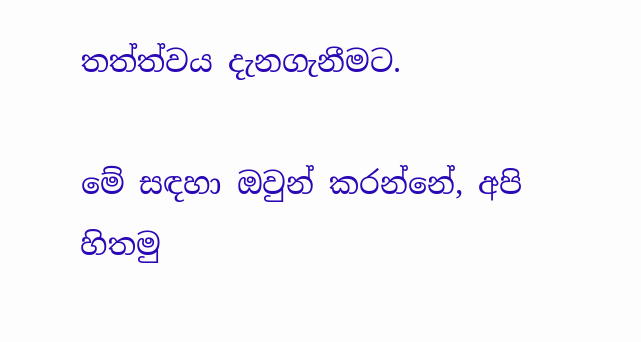තත්ත්වය දැනගැනීමට.

මේ සඳහා ඔවුන් කරන්නේ, අපි හිතමු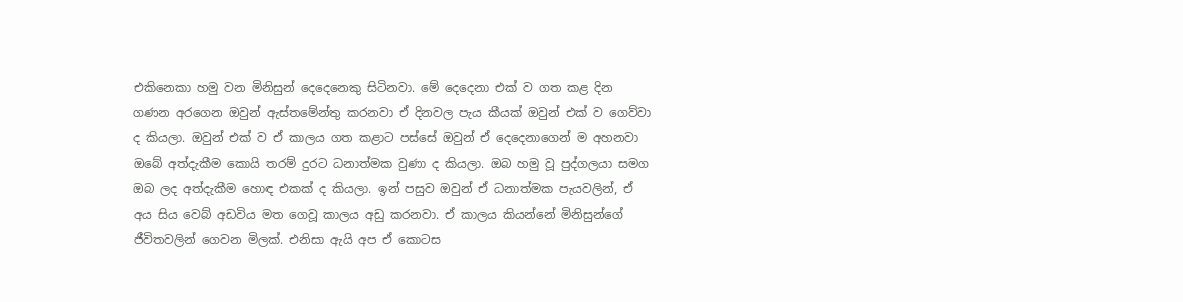එකිනෙකා හමු වන මිනිසුන් දෙදෙනෙකු සිටිනවා. මේ දෙදෙනා එක් ව ගත කළ දින ගණන අරගෙන ඔවුන් ඇස්තමේන්තු කරනවා ඒ දිනවල පැය කීයක් ඔවුන් එක් ව ගෙව්වා ද කියලා. ඔවුන් එක් ව ඒ කාලය ගත කළාට පස්සේ ඔවුන් ඒ දෙදෙනාගෙන් ම අහනවා ඔබේ අත්දැකීම කොයි තරම් දුරට ධනාත්මක වුණා ද කියලා. ඔබ හමු වූ පුද්ගලයා සමග ඔබ ලද අත්දැකීම හොඳ එකක් ද කියලා. ඉන් පසුව ඔවුන් ඒ ධනාත්මක පැයවලින්, ඒ අය සිය වෙබ් අඩවිය මත ගෙවූ කාලය අඩු කරනවා. ඒ කාලය කියන්නේ මිනිසුන්ගේ ජීවිතවලින් ගෙවන මිලක්. එනිසා ඇයි අප ඒ කොටස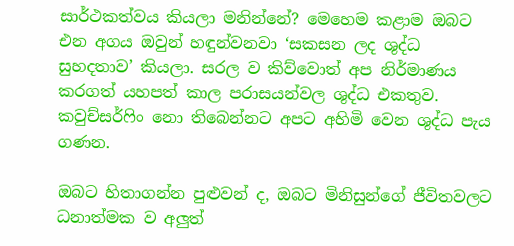සාර්ථකත්වය කියලා මනින්නේ? මෙහෙම කළාම ඔබට එන අගය ඔවුන් හඳුන්වනවා ‘සකසන ලද ශුද්ධ සුහදතාව’ කියලා. සරල ව කිව්වොත් අප නිර්මාණය කරගත් යහපත් කාල පරාසයන්වල ශුද්ධ එකතුව. කවුච්සර්ෆිං නො තිබෙන්නට අපට අහිමි වෙන ශුද්ධ පැය ගණන.

ඔබට හිතාගන්න පුළුවන් ද, ඔබට මිනිසුන්ගේ ජීවිතවලට ධනාත්මක ව අලුත්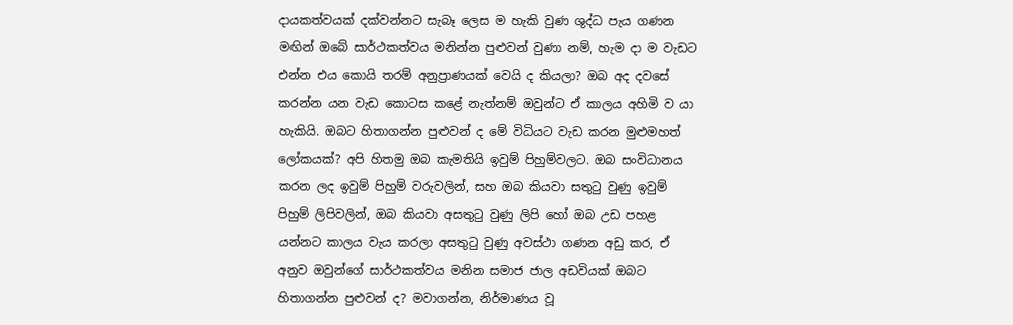දායකත්වයක් දක්වන්නට සැබෑ ලෙස ම හැකි වුණ ශුද්ධ පැය ගණන මඟින් ඔබේ සාර්ථකත්වය මනින්න පුළුවන් වුණා නම්, හැම දා ම වැඩට එන්න එය කොයි තරම් අනුප්‍රාණයක් වෙයි ද කියලා? ඔබ අද දවසේ කරන්න යන වැඩ කොටස කළේ නැත්නම් ඔවුන්ට ඒ කාලය අහිමි ව යා හැකියි. ඔබට හිතාගන්න පුළුවන් ද මේ විධියට වැඩ කරන මුළුමහත් ලෝකයක්? අපි හිතමු ඔබ කැමතියි ඉවුම් පිහුම්වලට. ඔබ සංවිධානය කරන ලද ඉවුම් පිහුම් වරුවලින්, සහ ඔබ කියවා සතුටු වුණු ඉවුම් පිහුම් ලිපිවලින්, ඔබ කියවා අසතුටු වුණු ලිපි හෝ ඔබ උඩ පහළ යන්නට කාලය වැය කරලා අසතුටු වුණු අවස්ථා ගණන අඩු කර, ඒ අනුව ඔවුන්ගේ සාර්ථකත්වය මනින සමාජ ජාල අඩවියක් ඔබට හිතාගන්න පුළුවන් ද? මවාගන්න, නිර්මාණය වූ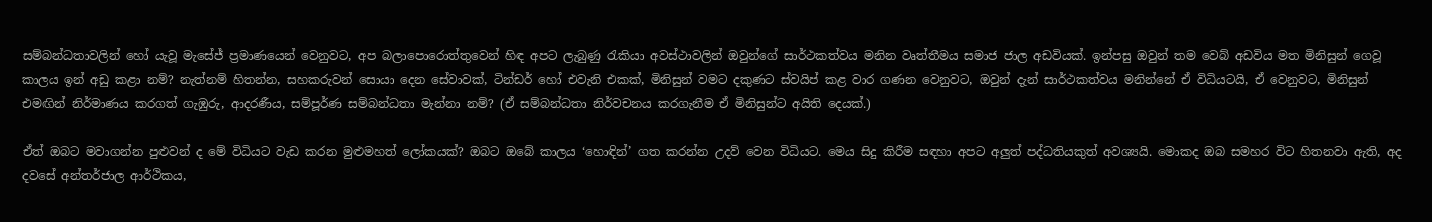සම්බන්ධතාවලින් හෝ යැවූ මැසේජ් ප්‍රමාණයෙන් වෙනුවට, අප බලාපොරොත්තුවෙන් හිඳ අපට ලැබුණු රැකියා අවස්ථාවලින් ඔවුන්ගේ සාර්ථකත්වය මනින වෘත්තීමය සමාජ ජාල අඩවියක්. ඉන්පසු ඔවුන් තම වෙබ් අඩවිය මත මිනිසුන් ගෙවූ කාලය ඉන් අඩු කළා නම්? නැත්නම් හිතන්න, සහකරුවන් සොයා දෙන සේවාවක්, ටින්ඩර් හෝ එවැනි එකක්, මිනිසුන් වමට දකුණට ස්වයිප් කළ වාර ගණන වෙනුවට, ඔවුන් දැන් සාර්ථකත්වය මනින්නේ ඒ විධියටයි, ඒ වෙනුවට, මිනිසුන් එමඟින් නිර්මාණය කරගත් ගැඹුරු, ආදරණීය, සම්පූර්ණ සම්බන්ධතා මැන්නා නම්? (ඒ සම්බන්ධතා නිර්වචනය කරගැනීම ඒ මිනිසුන්ට අයිති දෙයක්.)

ඒත් ඔබට මවාගන්න පුළුවන් ද මේ විධියට වැඩ කරන මුළුමහත් ලෝකයක්? ඔබට ඔබේ කාලය ‘හොඳින්’ ගත කරන්න උදව් වෙන විධියට. මෙය සිදු කිරීම සඳහා අපට අලුත් පද්ධතියකුත් අවශ්‍යයි. මොකද ඔබ සමහර විට හිතනවා ඇති, අද දවසේ අන්තර්ජාල ආර්ථිකය,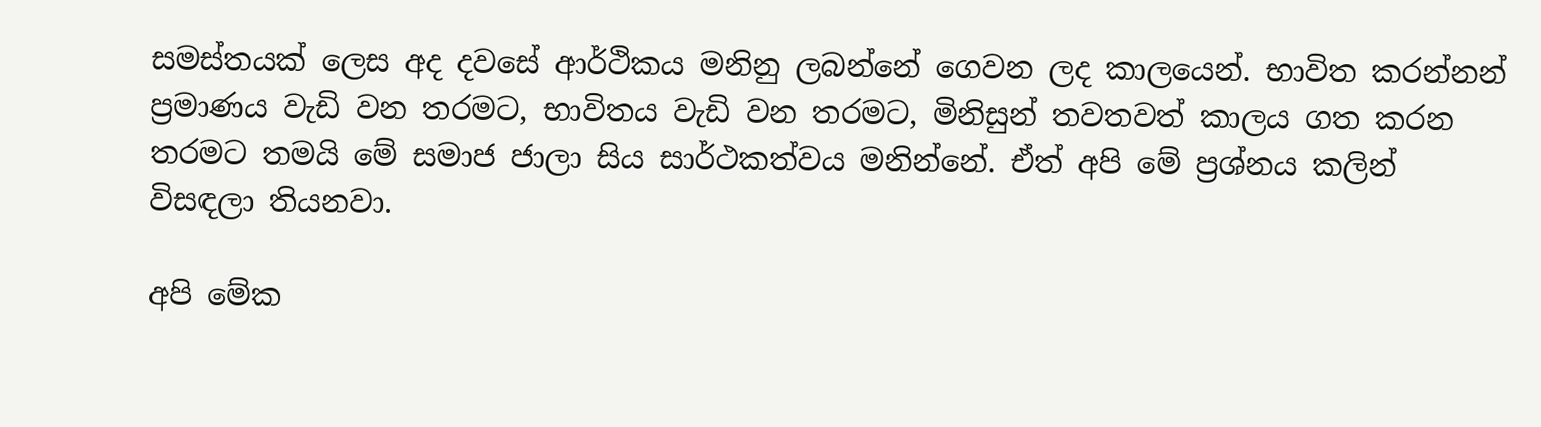සමස්තයක් ලෙස අද දවසේ ආර්ථිකය මනිනු ලබන්නේ ගෙවන ලද කාලයෙන්. භාවිත කරන්නන් ප්‍රමාණය වැඩි වන තරමට, භාවිතය වැඩි වන තරමට, මිනිසුන් තවතවත් කාලය ගත කරන තරමට තමයි මේ සමාජ ජාලා සිය සාර්ථකත්වය මනින්නේ. ඒත් අපි මේ ප්‍රශ්නය කලින් විසඳලා තියනවා.

අපි මේක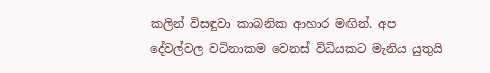කලින් විසඳුවා කාබනික ආහාර මඟින්. අප දේවල්වල වටිනාකම වෙනස් විධියකට මැනිය යුතුයි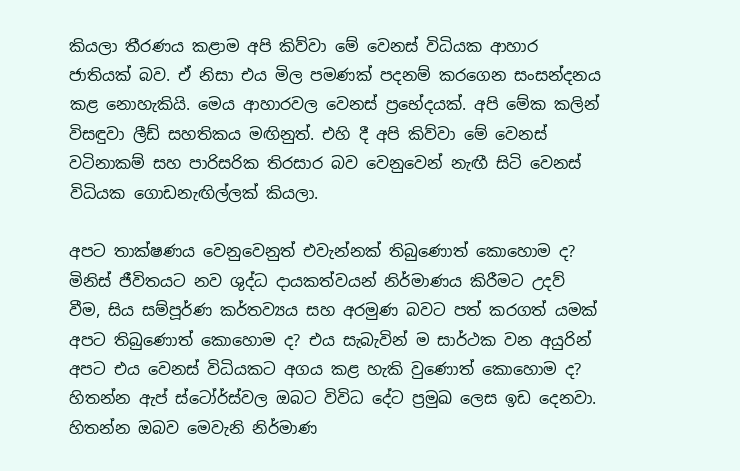කියලා තීරණය කළාම අපි කිව්වා මේ වෙනස් විධියක ආහාර ජාතියක් බව. ඒ නිසා එය මිල පමණක් පදනම් කරගෙන සංසන්දනය කළ නොහැකියි. මෙය ආහාරවල වෙනස් ප්‍රභේදයක්. අපි මේක කලින් විසඳුවා ලීඩ් සහතිකය මඟිනුත්. එහි දී අපි කිව්වා මේ වෙනස් වටිනාකම් සහ පාරිසරික තිරසාර බව වෙනුවෙන් නැඟී සිටි වෙනස් විධියක ගොඩනැඟිල්ලක් කියලා.

අපට තාක්ෂණය වෙනුවෙනුත් එවැන්නක් තිබුණොත් කොහොම ද? මිනිස් ජීවිතයට නව ශුද්ධ දායකත්වයන් නිර්මාණය කිරීමට උදව් වීම, සිය සම්පූර්ණ කර්තව්‍යය සහ අරමුණ බවට පත් කරගත් යමක් අපට තිබුණොත් කොහොම ද? එය සැබැවින් ම සාර්ථක වන අයුරින් අපට එය වෙනස් විධියකට අගය කළ හැකි වුණොත් කොහොම ද? හිතන්න ඇප් ස්ටෝර්ස්වල ඔබට විවිධ දේට ප්‍රමුඛ ලෙස ඉඩ දෙනවා. හිතන්න ඔබව මෙවැනි නිර්මාණ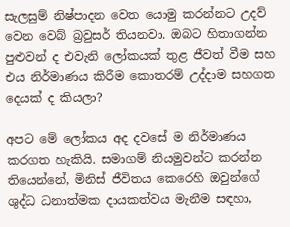සැලසුම් නිෂ්පාදන වෙත යොමු කරන්නට උදව් වෙන වෙබ් බ්‍රවුසර් තියනවා. ඔබට හිතාගන්න පුළුවන් ද එවැනි ලෝකයක් තුළ ජීවත් වීම සහ එය නිර්මාණය කිරීම කොතරම් උද්දාම සහගත දෙයක් ද කියලා?

අපට මේ ලෝකය අද දවසේ ම නිර්මාණය කරගත හැකියි. සමාගම් නියමුවන්ට කරන්න තියෙන්නේ, මිනිස් ජීවිතය කෙරෙහි ඔවුන්ගේ ශුද්ධ ධනාත්මක දායකත්වය මැනීම සඳහා,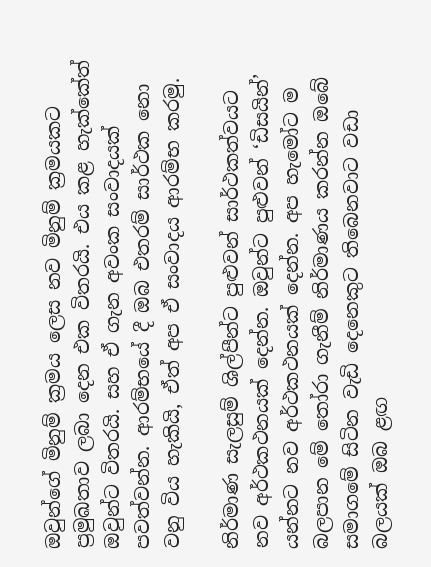ඔවුන්ගේ මිනුම් ක්‍රමය ලෙස නව මිනුම් ක්‍රමයකට ප්‍රමුඛතාව ලබා දෙන එක විතරයි. එය කළ හැක්කේත් ඔවුන්ට විතරයි. සහ ඒ ගැන අවංක සංවාදයක් පවත්වන්න. ආරම්භයේ දී ඔබ එතරම් සාර්ථක නො වනු විය හැකියි, ඒත් අප ඒ සංවාදය ආරම්භ කරමු.

නිර්මාණ සැලසුම් ශිල්පීන්ට පුළුවන් සාර්ථකත්වයට නව අර්ථකථනයක් දෙන්න. ඔවුන්ට පුළුවන් ‘ඩිසයින්’ යන්නට නව අර්ථකථනයක් දෙන්න. අප හැමෝට ම බලපාන මේ තෝරා ගැනීම් නිර්මාණය කරන්න ඔබේ සමාගමේ සිටින වැඩි දෙනෙකුට තිබෙනවාට වඩා බලයක් ඔබ ළඟ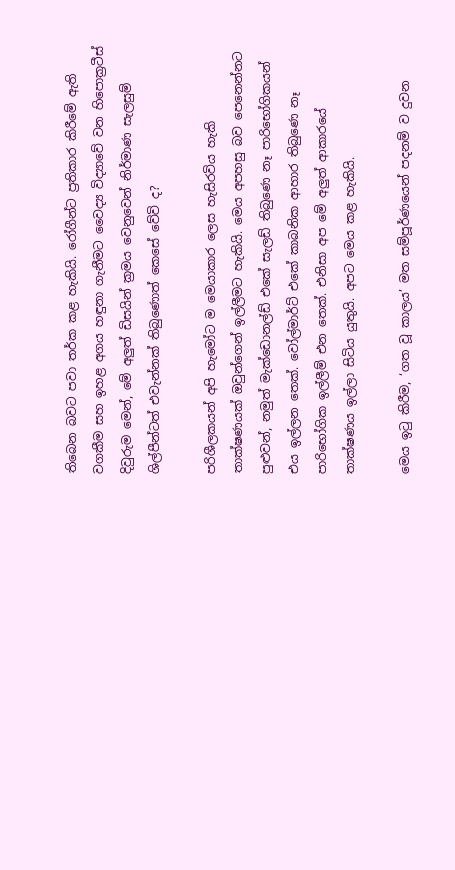තිබෙන බවට පවා තර්ක කළ හැකියි. රෝගීන්ට ප්‍රතිකාර කිරීමේ ඇති වගකීම සහ ඉහළ අගය හඳුනා ගැනීමට වෛද්‍ය විද්‍යාවේ වන හිපොක්‍රටීස් දිවුරුම මෙන්, මේ අලුත් ඩිසයින් ක්‍රමය වෙනුවෙන් නිර්මාණ සැලසුම් ශිල්පීන්ටත් එවැන්නක් තිබුණොත් කෙසේ වේවි ද?

පරිශීලකයන් අපි හැමෝට ම මෙයාකාර ලෙස හැසිරවිය හැකි තාක්ෂණයක් ඔවුන්ගෙන් ඉල්ලීමට හැකියි. මෙය අපහසු බව පෙනෙන්නට පුළුවන්, නමුත් මැක්ඩොනල්ඩ් එකේ සැලඩ් තිබුණෙ නෑ පාරිභෝගිකයන් එය ඉල්ලන තෙක්. වෝල්මාර්ට් එකේ කාබනික ආහාර තිබුණෙ නෑ පාරිභෝගික ඉල්ලීම් එන තෙක්. එනිසා අප මේ අලුත් ආකාරයේ තාක්ෂණය ඉල්ලා සිටිය යුතුයි. අපට මෙය කළ හැකියි.

මෙය ඉටු කිරීම, ‘ගත වූ කාලය’ මත සම්පූර්ණයෙන් පදනම් ව දුවන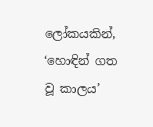ලෝකයකින්, ‘හොඳින් ගත වූ කාලය’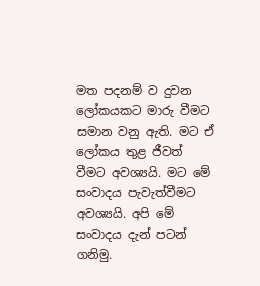මත පදනම් ව දුවන ලෝකයකට මාරු වීමට සමාන වනු ඇති. මට ඒ ලෝකය තුළ ජීවත් වීමට අවශ්‍යයි. මට මේ සංවාදය පැවැත්වීමට අවශ්‍යයි. අපි මේ සංවාදය දැන් පටන් ගනිමු.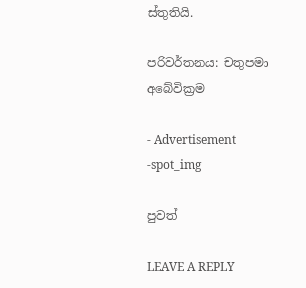ස්තුතියි.

පරිවර්තනය: චතුපමා අබේවික්‍රම

- Advertisement -spot_img

පුවත්

LEAVE A REPLY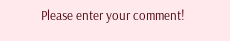Please enter your comment!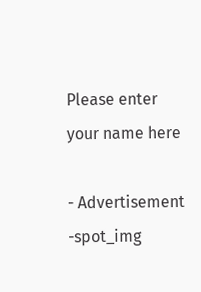Please enter your name here

- Advertisement -spot_img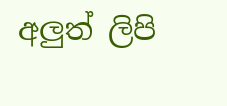අලුත් ලිපි